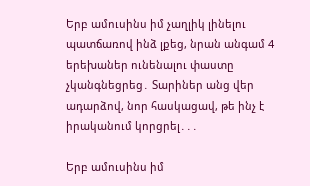Երբ ամուսինս իմ չաղլիկ լինելու պատճառով ինձ լքեց, նրան անգամ 4 երեխաներ ունենալու փաստը չկանգնեցրեց․ Տարիներ անց վեր ադարձով, նոր հասկացավ, թե ինչ է իրականում կորցրել․․․

Երբ ամուսինս իմ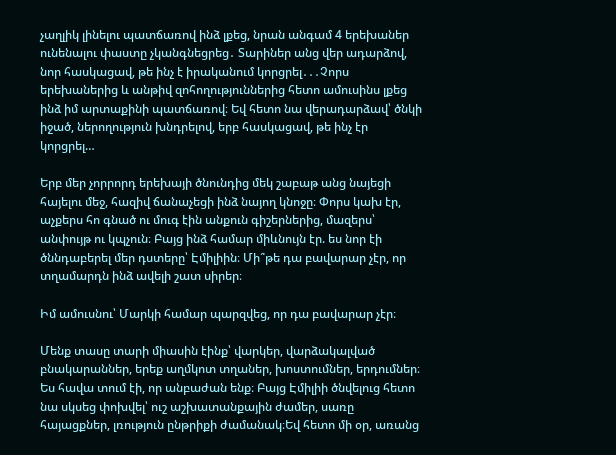չաղլիկ լինելու պատճառով ինձ լքեց, նրան անգամ 4 երեխաներ ունենալու փաստը չկանգնեցրեց․ Տարիներ անց վեր ադարձով, նոր հասկացավ, թե ինչ է իրականում կորցրել․․․Չորս երեխաներից և անթիվ զոհողություններից հետո ամուսինս լքեց ինձ իմ արտաքինի պատճառով։ Եվ հետո նա վերադարձավ՝ ծնկի իջած, ներողություն խնդրելով, երբ հասկացավ, թե ինչ էր կորցրել…

Երբ մեր չորրորդ երեխայի ծնունդից մեկ շաբաթ անց նայեցի հայելու մեջ, հազիվ ճանաչեցի ինձ նայող կնոջը։ Փորս կախ էր, աչքերս հո գնած ու մուգ էին անքուն գիշերներից, մազերս՝ անփույթ ու կպչուն։ Բայց ինձ համար միևնույն էր. ես նոր էի ծննդաբերել մեր դստերը՝ Էմիլիին։ Մի՞թե դա բավարար չէր, որ տղամարդն ինձ ավելի շատ սիրեր։

Իմ ամուսնու՝ Մարկի համար պարզվեց, որ դա բավարար չէր։

Մենք տասը տարի միասին էինք՝ վարկեր, վարձակալված բնակարաններ, երեք աղմկոտ տղաներ, խոստումներ, երդումներ։ Ես հավա տում էի, որ անբաժան ենք։ Բայց Էմիլիի ծնվելուց հետո նա սկսեց փոխվել՝ ուշ աշխատանքային ժամեր, սառը հայացքներ, լռություն ընթրիքի ժամանակ։Եվ հետո մի օր, առանց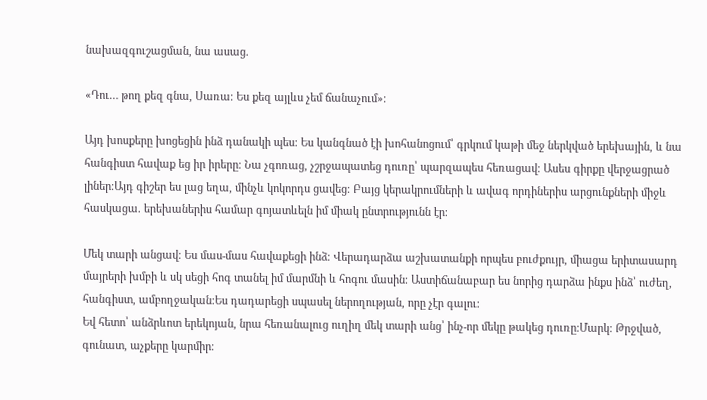նախազգուշացման, նա ասաց.

«Դու… թող քեզ գնա, Սառա։ Ես քեզ այլևս չեմ ճանաչում»։

Այդ խոսքերը խոցեցին ինձ դանակի պես։ Ես կանգնած էի խոհանոցում՝ գրկում կաթի մեջ ներկված երեխային, և նա հանգիստ հավաք եց իր իրերը։ Նա չգոռաց, չշրջապատեց դուռը՝ պարզապես հեռացավ։ Ասես գիրքը վերջացրած լիներ։Այդ գիշեր ես լաց եղա, մինչև կոկորդս ցավեց։ Բայց կերակրումների և ավագ որդիներիս արցունքների միջև հասկացա. երեխաներիս համար գոյատևելն իմ միակ ընտրությունն էր։

Մեկ տարի անցավ։ Ես մաս-մաս հավաքեցի ինձ։ Վերադարձա աշխատանքի որպես բուժքույր, միացա երիտասարդ մայրերի խմբի և սկ սեցի հոգ տանել իմ մարմնի և հոգու մասին։ Աստիճանաբար ես նորից դարձա ինքս ինձ՝ ուժեղ, հանգիստ, ամբողջական։Ես դադարեցի սպասել ներողության, որը չէր գալու։
Եվ հետո՝ անձրևոտ երեկոյան, նրա հեռանալուց ուղիղ մեկ տարի անց՝ ինչ-որ մեկը թակեց դուռը։Մարկ։ Թրջված, գունատ, աչքերը կարմիր։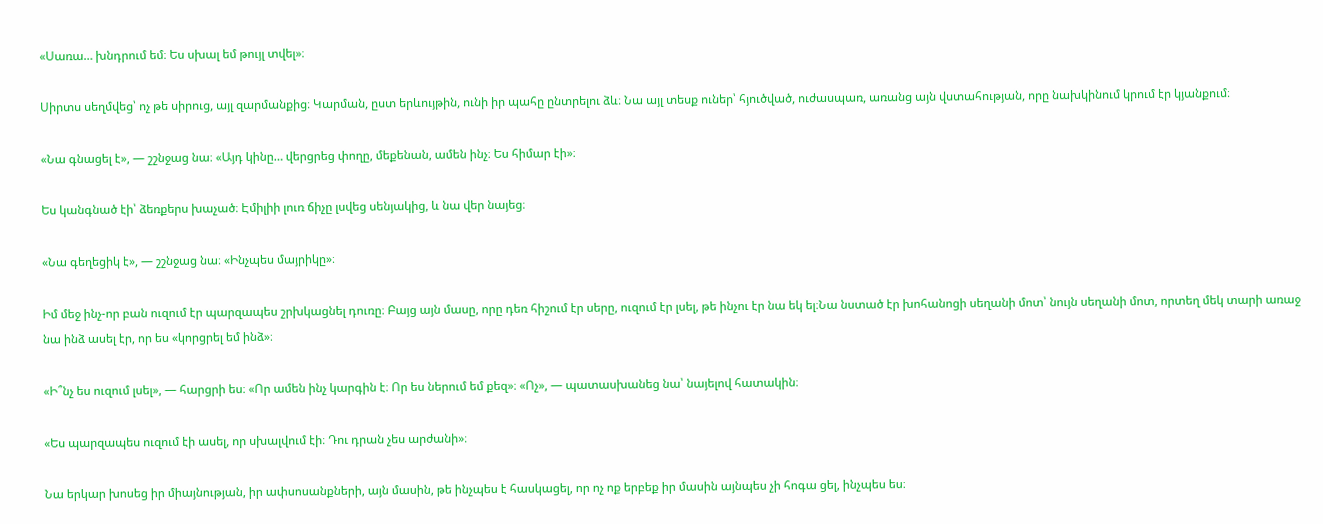«Սառա… խնդրում եմ։ Ես սխալ եմ թույլ տվել»։

Սիրտս սեղմվեց՝ ոչ թե սիրուց, այլ զարմանքից։ Կարման, ըստ երևույթին, ունի իր պահը ընտրելու ձև։ Նա այլ տեսք ուներ՝ հյուծված, ուժասպառ, առանց այն վստահության, որը նախկինում կրում էր կյանքում։

«Նա գնացել է», — շշնջաց նա։ «Այդ կինը… վերցրեց փողը, մեքենան, ամեն ինչ։ Ես հիմար էի»։

Ես կանգնած էի՝ ձեռքերս խաչած։ Էմիլիի լուռ ճիչը լսվեց սենյակից, և նա վեր նայեց։

«Նա գեղեցիկ է», — շշնջաց նա։ «Ինչպես մայրիկը»։

Իմ մեջ ինչ-որ բան ուզում էր պարզապես շրխկացնել դուռը։ Բայց այն մասը, որը դեռ հիշում էր սերը, ուզում էր լսել, թե ինչու էր նա եկ ել։Նա նստած էր խոհանոցի սեղանի մոտ՝ նույն սեղանի մոտ, որտեղ մեկ տարի առաջ նա ինձ ասել էր, որ ես «կորցրել եմ ինձ»։

«Ի՞նչ ես ուզում լսել», — հարցրի ես։ «Որ ամեն ինչ կարգին է։ Որ ես ներում եմ քեզ»։ «Ոչ», — պատասխանեց նա՝ նայելով հատակին։

«Ես պարզապես ուզում էի ասել, որ սխալվում էի։ Դու դրան չես արժանի»։

Նա երկար խոսեց իր միայնության, իր ափսոսանքների, այն մասին, թե ինչպես է հասկացել, որ ոչ ոք երբեք իր մասին այնպես չի հոգա ցել, ինչպես ես։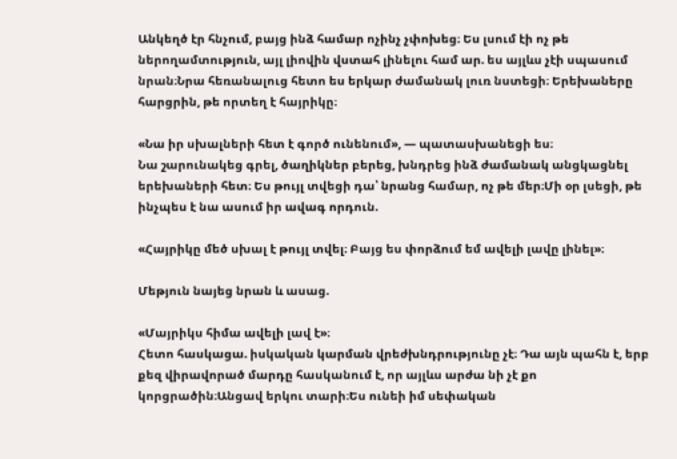Անկեղծ էր հնչում, բայց ինձ համար ոչինչ չփոխեց։ Ես լսում էի ոչ թե ներողամտություն, այլ լիովին վստահ լինելու համ ար. ես այլևս չէի սպասում նրան։Նրա հեռանալուց հետո ես երկար ժամանակ լուռ նստեցի։ Երեխաները հարցրին, թե որտեղ է հայրիկը։

«Նա իր սխալների հետ է գործ ունենում», — պատասխանեցի ես։
Նա շարունակեց գրել, ծաղիկներ բերեց, խնդրեց ինձ ժամանակ անցկացնել երեխաների հետ։ Ես թույլ տվեցի դա՝ նրանց համար, ոչ թե մեր։Մի օր լսեցի, թե ինչպես է նա ասում իր ավագ որդուն.

«Հայրիկը մեծ սխալ է թույլ տվել։ Բայց ես փորձում եմ ավելի լավը լինել»։

Մեթյուն նայեց նրան և ասաց.

«Մայրիկս հիմա ավելի լավ է»։
Հետո հասկացա. իսկական կարման վրեժխնդրությունը չէ։ Դա այն պահն է, երբ քեզ վիրավորած մարդը հասկանում է, որ այլևս արժա նի չէ քո կորցրածին։Անցավ երկու տարի։Ես ունեի իմ սեփական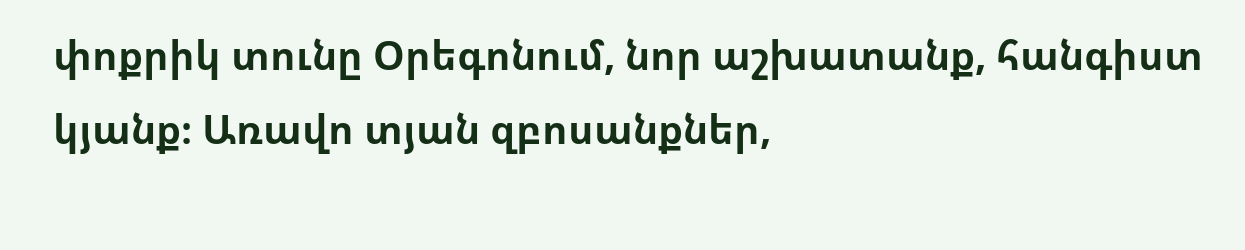փոքրիկ տունը Օրեգոնում, նոր աշխատանք, հանգիստ կյանք։ Առավո տյան զբոսանքներ,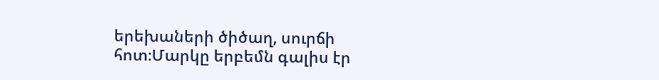երեխաների ծիծաղ, սուրճի հոտ։Մարկը երբեմն գալիս էր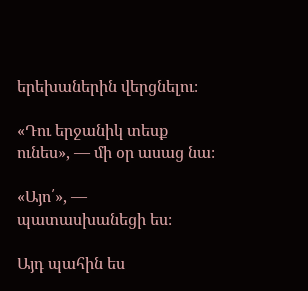երեխաներին վերցնելու։

«Դու երջանիկ տեսք ունես», — մի օր ասաց նա։

«Այո՛», — պատասխանեցի ես։

Այդ պահին ես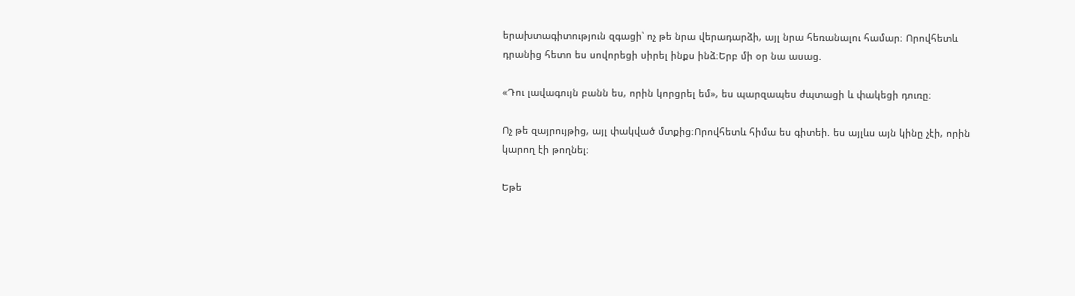երախտագիտություն զգացի՝ ոչ թե նրա վերադարձի, այլ նրա հեռանալու համար։ Որովհետև դրանից հետո ես սովորեցի սիրել ինքս ինձ։Երբ մի օր նա ասաց.

«Դու լավագույն բանն ես, որին կորցրել եմ», ես պարզապես ժպտացի և փակեցի դուռը։

Ոչ թե զայրույթից, այլ փակված մտքից։Որովհետև հիմա ես գիտեի. ես այլևս այն կինը չէի, որին կարող էի թողնել։

Եթե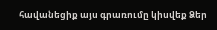հավանեցիք այս գրառումը կիսվեք Ձեր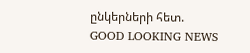ընկերների հետ.
GOOD LOOKING NEWS